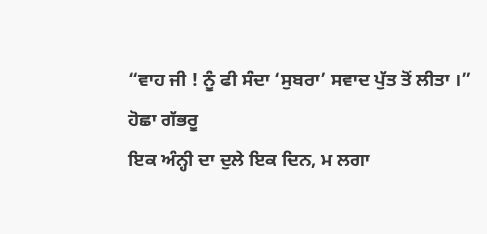“ਵਾਹ ਜੀ ! ਨੂੰ ਫੀ ਸੰਦਾ ‘ਸੁਬਰਾ’ ਸਵਾਦ ਪੁੱਤ ਤੋਂ ਲੀਤਾ ।”
ਹੋਛਾ ਗੱਭਰੂ
ਇਕ ਅੰਨ੍ਹੀ ਦਾ ਦੁਲੇ ਇਕ ਦਿਨ, ਮ ਲਗਾ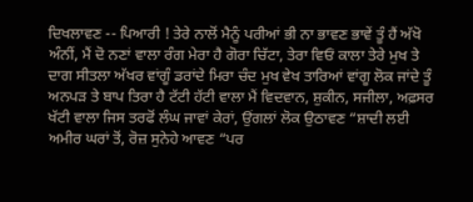ਦਿਖਲਾਵਣ -- ਪਿਆਰੀ ! ਤੇਰੇ ਨਾਲੋਂ ਮੈਨੂੰ ਪਰੀਆਂ ਭੀ ਨਾ ਭਾਵਣ ਭਾਵੇਂ ਤੂੰ ਹੈਂ ਅੱਖੋ ਅੰਨੀਂ, ਮੈਂ ਦੋ ਨਣਾਂ ਵਾਲਾ ਰੰਗ ਮੇਰਾ ਹੈ ਗੋਰਾ ਚਿੱਟਾ, ਤੇਰਾ ਵਿਓਂ ਕਾਲਾ ਤੇਰੇ ਮੁਖ ਤੇ ਦਾਗ ਸੀਤਲਾ ਅੱਖਰ ਵਾਂਗੂੰ ਡਰਾਂਦੇ ਮਿਰਾ ਚੰਦ ਮੁਖ ਵੇਖ ਤਾਰਿਆਂ ਵਾਂਗੂ ਲੋਕ ਜਾਂਦੇ ਤੂੰ ਅਨਪੜ ਤੇ ਬਾਪ ਤਿਰਾ ਹੈ ਟੱਟੀ ਹੱਟੀ ਵਾਲਾ ਮੈਂ ਵਿਦਵਾਨ, ਸ਼ੁਕੀਨ, ਸਜੀਲਾ, ਅਫ਼ਸਰ ਖੱਟੀ ਵਾਲਾ ਜਿਸ ਤਰਫੋਂ ਲੰਘ ਜਾਵਾਂ ਕੇਰਾਂ, ਉਂਗਲਾਂ ਲੋਕ ਉਠਾਵਣ “ਸ਼ਾਦੀ ਲਈ ਅਮੀਰ ਘਰਾਂ ਤੋਂ, ਰੋਜ਼ ਸੁਨੇਹੇ ਆਵਣ “ਪਰ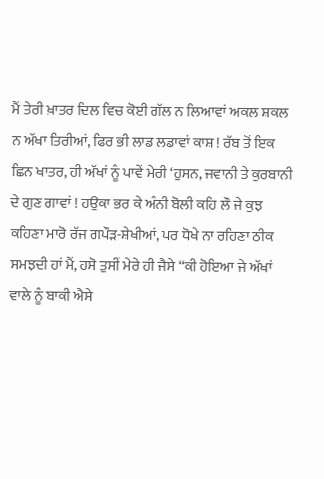ਮੈਂ ਤੇਰੀ ਖ਼ਾਤਰ ਦਿਲ ਵਿਚ ਕੋਈ ਗੱਲ ਨ ਲਿਆਵਾਂ ਅਕਲ ਸ਼ਕਲ ਨ ਅੱਖਾ ਤਿਰੀਆਂ, ਫਿਰ ਭੀ ਲਾਡ ਲਡਾਵਾਂ ਕਾਸ਼ ! ਰੱਬ ਤੋਂ ਇਕ ਛਿਨ ਖਾਤਰ, ਹੀ ਅੱਖਾਂ ਨੂੰ ਪਾਵੇਂ ਮੇਰੀ ‘ਹੁਸਨ, ਜਵਾਨੀ ਤੇ ਕੁਰਬਾਨੀ ਦੇ ਗੁਣ ਗਾਵਾਂ ! ਹਉਕਾ ਭਰ ਕੇ ਅੰਨੀ ਬੋਲੀ ਕਹਿ ਲੌ ਜੇ ਕੁਝ ਕਹਿਣਾ ਮਾਰੋ ਰੱਜ ਗਪੌੜ-ਸ਼ੇਖੀਆਂ, ਪਰ ਧੋਖੇ ਨਾ ਰਹਿਣਾ ਠੀਕ ਸਮਝਦੀ ਹਾਂ ਮੈਂ, ਹਸੋ ਤੁਸੀਂ ਮੇਰੇ ਹੀ ਜੈਸੇ “ਕੀ ਹੋਇਆ ਜੇ ਅੱਖਾਂ ਵਾਲੇ ਨੂੰ ਬਾਕੀ ਐਸੇ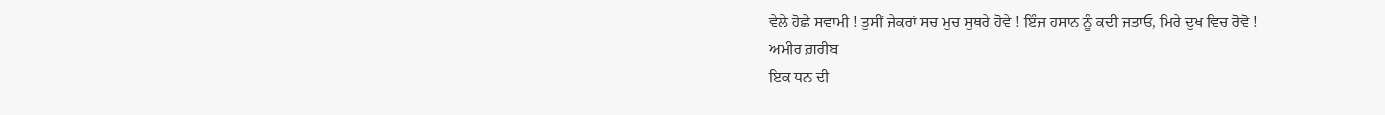ਵੇਲੇ ਹੋਛੇ ਸਵਾਮੀ ! ਤੁਸੀਂ ਜੇਕਰਾਂ ਸਚ ਮੁਚ ਸੁਥਰੇ ਹੋਵੇ ! ਇੰਜ ਹਸਾਨ ਨੂੰ ਕਦੀ ਜਤਾਓ, ਮਿਰੇ ਦੁਖ ਵਿਚ ਰੋਵੋ !
ਅਮੀਰ ਗ਼ਰੀਬ
ਇਕ ਧਨ ਦੀ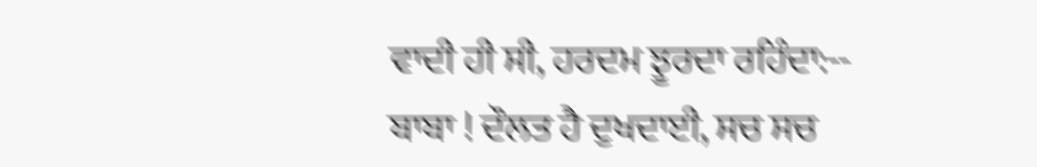ਵਾਦੀ ਹੀ ਸੀ, ਹਰਦਮ ਝੂਰਦਾ ਰਹਿੰਦਾ:-- ਬਾਬਾ ! ਦੌਲਤ ਹੈ ਦੁਖਦਾਈ, ਸਚ ਸਚ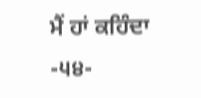ਮੈਂ ਹਾਂ ਕਹਿੰਦਾ
-੫੪-